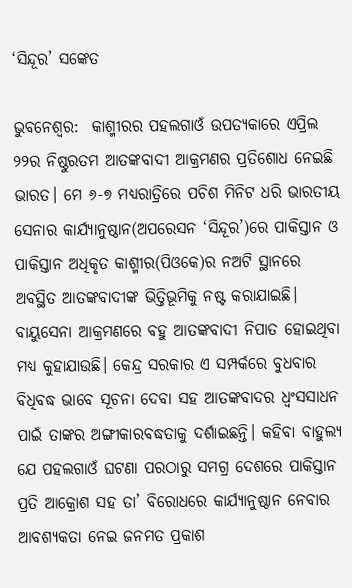‘ସିନ୍ଦୂର’ ସଙ୍କେତ

ଭୁବନେଶ୍ଵର:  କାଶ୍ମୀରର ପହଲଗାଓଁ ଉପତ୍ୟକାରେ ଏପ୍ରିଲ ୨୨ର ନିଷ୍ଠୁରତମ ଆତଙ୍କବାଦୀ ଆକ୍ରମଣର ପ୍ରତିଶୋଧ ନେଇଛି ଭାରତ। ମେ ୬-୭ ମଧ୍ୟରାତ୍ରିରେ ପଚିଶ ମିନିଟ ଧରି ଭାରତୀୟ ସେନାର କାର୍ଯ୍ୟାନୁଷ୍ଠାନ(ଅପରେସନ ‘ସିନ୍ଦୂର’)ରେ ପାକିସ୍ତାନ ଓ ପାକିସ୍ତାନ ଅଧିକୃତ କାଶ୍ମୀର(ପିଓକେ)ର ନଅଟି ସ୍ଥାନରେ ଅବସ୍ଥିତ ଆତଙ୍କବାଦୀଙ୍କ ଭିତ୍ତିଭୂମିକୁ ନଷ୍ଟ କରାଯାଇଛି। ବାୟୁସେନା ଆକ୍ରମଣରେ ବହୁ ଆତଙ୍କବାଦୀ ନିପାତ ହୋଇଥିବା ମଧ୍ୟ କୁହାଯାଉଛି। କେନ୍ଦ୍ର ସରକାର ଏ ସମ୍ପର୍କରେ ବୁଧବାର ବିଧିବଦ୍ଧ ଭାବେ ସୂଚନା ଦେବା ସହ ଆତଙ୍କବାଦର ଧ୍ବଂସସାଧନ ପାଇଁ ତାଙ୍କର ଅଙ୍ଗୀକାରବଦ୍ଧତାକୁ ଦର୍ଶାଇଛନ୍ତି। କହିବା ବାହୁଲ୍ୟ ଯେ ପହଲଗାଓଁ ଘଟଣା ପରଠାରୁ ସମଗ୍ର ଦେଶରେ ପାକିସ୍ତାନ ପ୍ରତି ଆକ୍ରୋଶ ସହ ତା’ ବିରୋଧରେ କାର୍ଯ୍ୟାନୁଷ୍ଠାନ ନେବାର ଆବଶ୍ୟକତା ନେଇ ଜନମତ ପ୍ରକାଶ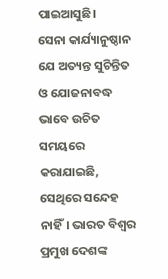ପାଇଆସୁଛି।
ସେନା କାର୍ଯ୍ୟାନୁଷ୍ଠାନ ଯେ ଅତ୍ୟନ୍ତ ସୁଚିନ୍ତିତ ଓ ଯୋଜନାବଦ୍ଧ ଭାବେ ଉଚିତ ସମୟରେ କରାଯାଇଛି, ସେଥିରେ ସନ୍ଦେହ ନାହିଁ। ଭାରତ ବିଶ୍ବର ପ୍ରମୁଖ ଦେଶଙ୍କ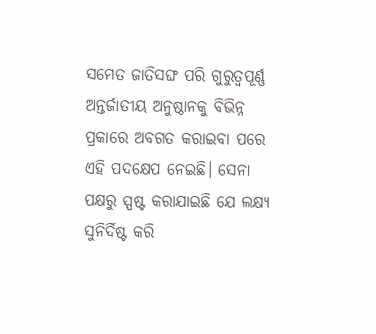ସମେତ ଜାତିସଙ୍ଘ ପରି ଗୁରୁତ୍ବପୂର୍ଣ୍ଣ ଅନ୍ତର୍ଜାତୀୟ ଅନୁଷ୍ଠାନକୁ ବିଭିନ୍ନ ପ୍ରକାରେ ଅବଗତ କରାଇବା ପରେ ଏହି ପଦକ୍ଷେପ ନେଇଛି। ସେନା ପକ୍ଷରୁ ସ୍ପଷ୍ଟ କରାଯାଇଛି ଯେ ଲକ୍ଷ୍ୟ ସୁନିର୍ଦିଷ୍ଟ କରି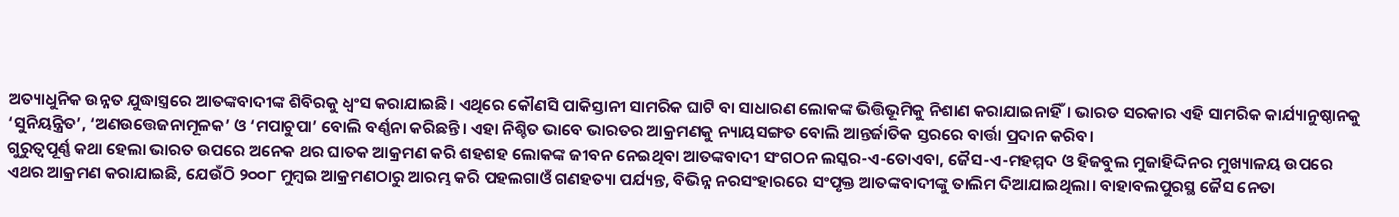ଅତ୍ୟାଧୁନିକ ଉନ୍ନତ ଯୁଦ୍ଧାସ୍ତ୍ରରେ ଆତଙ୍କବାଦୀଙ୍କ ଶିବିରକୁ ଧ୍ବଂସ କରାଯାଇଛି। ଏଥିରେ କୌଣସି ପାକିସ୍ତାନୀ ସାମରିକ ଘାଟି ବା ସାଧାରଣ ଲୋକଙ୍କ ଭିତ୍ତିଭୂମିକୁ ନିଶାଣ କରାଯାଇନାହିଁ। ଭାରତ ସରକାର ଏହି ସାମରିକ କାର୍ଯ୍ୟାନୁଷ୍ଠାନକୁ ‘ସୁନିୟନ୍ତ୍ରିତ’, ‘ଅଣଉତ୍ତେଜନାମୂଳକ’ ଓ ‘ମପାଚୁପା’ ବୋଲି ବର୍ଣ୍ଣନା କରିଛନ୍ତି। ଏହା ନିଶ୍ଚିତ ଭାବେ ଭାରତର ଆକ୍ରମଣକୁ ନ୍ୟାୟସଙ୍ଗତ ବୋଲି ଆନ୍ତର୍ଜାତିକ ସ୍ତରରେ ବାର୍ତ୍ତା ପ୍ରଦାନ କରିବ।
ଗୁରୁତ୍ବପୂର୍ଣ୍ଣ କଥା ହେଲା ଭାରତ ଉପରେ ଅନେକ ଥର ଘାତକ ଆକ୍ରମଣ କରି ଶହଶହ ଲୋକଙ୍କ ଜୀବନ ନେଇଥିବା ଆତଙ୍କବାଦୀ ସଂଗଠନ ଲସ୍କର-ଏ-ତୋଏବା, ଜୈସ-ଏ-ମହମ୍ମଦ ଓ ହିଜବୁଲ ମୁଜାହିଦ୍ଦିନର ମୁଖ୍ୟାଳୟ ଉପରେ ଏଥର ଆକ୍ରମଣ କରାଯାଇଛି, ଯେଉଁଠି ୨୦୦୮ ମୁମ୍ବଇ ଆକ୍ରମଣଠାରୁ ଆରମ୍ଭ କରି ପହଲଗାଓଁ ଗଣହତ୍ୟା ପର୍ଯ୍ୟନ୍ତ, ବିଭିନ୍ନ ନରସଂହାରରେ ସଂପୃକ୍ତ ଆତଙ୍କବାଦୀଙ୍କୁ ତାଲିମ ଦିଆଯାଇଥିଲା। ବାହାବଲପୁରସ୍ଥ ଜୈସ ନେତା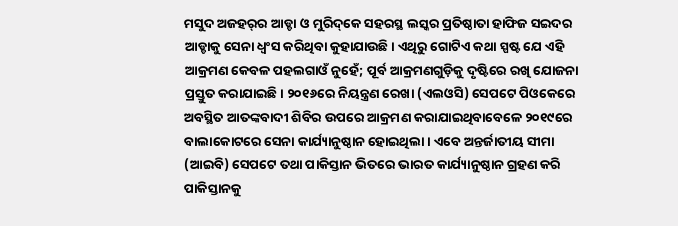ମସୁଦ ଅଜହର୍‌ର ଆଡ୍ଡା ଓ ମୁରିଦ୍‌କେ ସହରସ୍ଥ ଲସ୍କର ପ୍ରତିଷ୍ଠାତା ହାଫିଜ ସଇଦର ଆଡ୍ଡାକୁ ସେନା ଧ୍ବଂସ କରିଥିବା କୁହାଯାଉଛି। ଏଥିରୁ ଗୋଟିଏ କଥା ସ୍ପଷ୍ଟ ଯେ ଏହି ଆକ୍ରମଣ କେବଳ ପହଲଗାଓଁ ନୁହେଁ; ପୂର୍ବ ଆକ୍ରମଣଗୁଡ଼ିକୁ ଦୃଷ୍ଟିରେ ରଖି ଯୋଜନା ପ୍ରସ୍ତୁତ କରାଯାଇଛି। ୨୦୧୬ରେ ନିୟନ୍ତ୍ରଣ ରେଖା (ଏଲଓସି) ସେପଟେ ପିଓକେରେ ଅବସ୍ଥିତ ଆତଙ୍କବାଦୀ ଶିବିର ଉପରେ ଆକ୍ରମଣ କରାଯାଇଥିବାବେଳେ ୨୦୧୯ରେ ବାଲାକୋଟରେ ସେନା କାର୍ଯ୍ୟାନୁଷ୍ଠାନ ହୋଇଥିଲା। ଏବେ ଅନ୍ତର୍ଜାତୀୟ ସୀମା (ଆଇବି) ସେପଟେ ତଥା ପାକିସ୍ତାନ ଭିତରେ ଭାରତ କାର୍ଯ୍ୟାନୁଷ୍ଠାନ ଗ୍ରହଣ କରି ପାକିସ୍ତାନକୁ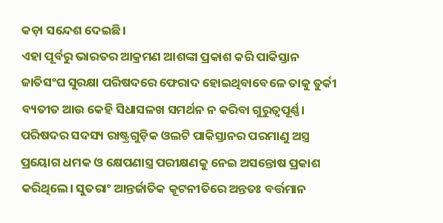କଡ଼ା ସନ୍ଦେଶ ଦେଇଛି।
ଏହା ପୂର୍ବରୁ ଭାରତର ଆକ୍ରମଣ ଆଶଙ୍କା ପ୍ରକାଶ କରି ପାକିସ୍ତାନ ଜାତିସଂଘ ସୁରକ୍ଷା ପରିଷଦରେ ଫେରାଦ ହୋଇଥିବାବେଳେ ତାକୁ ତୁର୍କୀ ବ୍ୟତୀତ ଆଉ କେହି ସିଧାସଳଖ ସମର୍ଥନ ନ କରିବା ଗୁରୁତ୍ବପୂର୍ଣ୍ଣ। ପରିଷଦର ସଦସ୍ୟ ରାଷ୍ଟ୍ରଗୁଡ଼ିକ ଓଲଟି ପାକିସ୍ତାନର ପରମାଣୁ ଅସ୍ତ୍ର ପ୍ରୟୋଗ ଧମକ ଓ କ୍ଷେପଣାସ୍ତ୍ର ପରୀକ୍ଷଣକୁ ନେଇ ଅସନ୍ତୋଷ ପ୍ରକାଶ କରିଥିଲେ। ସୁତରାଂ ଆନ୍ତର୍ଜାତିକ କୂଟନୀତିରେ ଅନ୍ତତଃ ବର୍ତ୍ତମାନ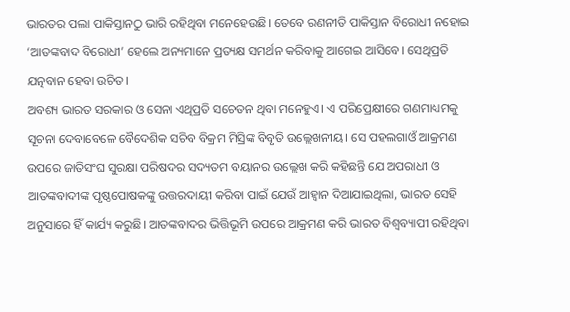ଭାରତର ପଲା ପାକିସ୍ତାନଠୁ ଭାରି ରହିଥିବା ମନେହେଉଛି। ତେବେ ରଣନୀତି ପାକିସ୍ତାନ ବିରୋଧୀ ନହୋଇ ‘ଆତଙ୍କବାଦ ବିରୋଧୀ’ ହେଲେ ଅନ୍ୟମାନେ ପ୍ରତ୍ୟକ୍ଷ ସମର୍ଥନ କରିବାକୁ ଆଗେଇ ଆସିବେ। ସେଥିପ୍ରତି ଯତ୍ନବାନ ହେବା ଉଚିତ।
ଅବଶ୍ୟ ଭାରତ ସରକାର ଓ ସେନା ଏଥିପ୍ରତି ସଚେତନ ଥିବା ମନେହୁଏ। ଏ ପରିପ୍ରେକ୍ଷୀରେ ଗଣମାଧ୍ୟମକୁ ସୂଚନା ଦେବାବେଳେ ବୈଦେଶିକ ସଚିବ ବିକ୍ରମ ମିସ୍ରିଙ୍କ ବିବୃତି ଉଲ୍ଲେଖନୀୟ। ସେ ପହଲଗାଓଁ ଆକ୍ରମଣ ଉପରେ ଜାତିସଂଘ ସୁରକ୍ଷା ପରିଷଦର ସଦ୍ୟତମ ବୟାନର ଉଲ୍ଲେଖ କରି କହିଛନ୍ତି ଯେ ଅପରାଧୀ ଓ ଆତଙ୍କବାଦୀଙ୍କ ପୃଷ୍ଠପୋଷକଙ୍କୁ ଉତ୍ତରଦାୟୀ କରିବା ପାଇଁ ଯେଉଁ ଆହ୍ବାନ ଦିଆଯାଇଥିଲା, ଭାରତ ସେହି ଅନୁସାରେ ହିଁ କାର୍ଯ୍ୟ କରୁଛି। ଆତଙ୍କବାଦର ଭିତ୍ତିଭୂମି ଉପରେ ଆକ୍ରମଣ କରି ଭାରତ ବିଶ୍ବବ୍ୟାପୀ ରହିଥିବା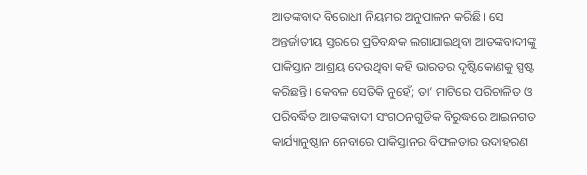ଆତଙ୍କବାଦ ବିରୋଧୀ ନିୟମର ଅନୁପାଳନ କରିଛି। ସେ ଅନ୍ତର୍ଜାତୀୟ ସ୍ତରରେ ପ୍ରତିବନ୍ଧକ ଲଗାଯାଇଥିବା ଆତଙ୍କବାଦୀଙ୍କୁ ପାକିସ୍ତାନ ଆଶ୍ରୟ ଦେଉଥିବା କହି ଭାରତର ଦୃଷ୍ଟିକୋଣକୁ ସ୍ପଷ୍ଟ କରିଛନ୍ତି। କେବଳ ସେତିକି ନୁହେଁ; ତା’ ମାଟିରେ ପରିଚାଳିତ ଓ ପରିବର୍ଦ୍ଧିତ ଆତଙ୍କବାଦୀ ସଂଗଠନଗୁଡିକ ବିରୁଦ୍ଧରେ ଆଇନଗତ କାର୍ଯ୍ୟାନୁଷ୍ଠାନ ନେବାରେ ପାକିସ୍ତାନର ବିଫଳତାର ଉଦାହରଣ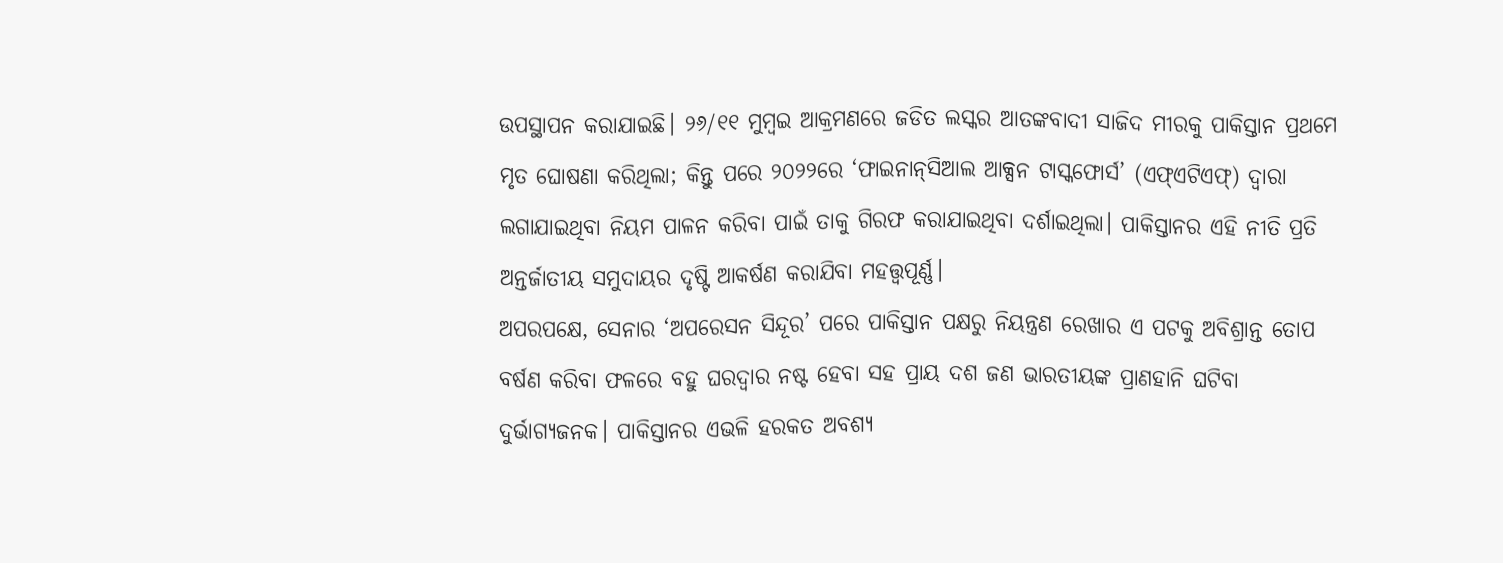ଉପସ୍ଥାପନ କରାଯାଇଛି। ୨୬/୧୧ ମୁମ୍ବଇ ଆକ୍ରମଣରେ ଜଡିତ ଲସ୍କର ଆତଙ୍କବାଦୀ ସାଜିଦ ମୀରକୁ ପାକିସ୍ତାନ ପ୍ରଥମେ ମୃତ ଘୋଷଣା କରିଥିଲା; କିନ୍ତୁ ପରେ ୨୦୨୨ରେ ‘ଫାଇନାନ୍‌ସିଆଲ ଆକ୍ସନ ଟାସ୍କଫୋର୍ସ’ (ଏଫ୍‌ଏଟିଏଫ୍‌) ଦ୍ୱାରା ଲଗାଯାଇଥିବା ନିୟମ ପାଳନ କରିବା ପାଇଁ ତାକୁ ଗିରଫ କରାଯାଇଥିବା ଦର୍ଶାଇଥିଲା। ପାକିସ୍ତାନର ଏହି ନୀତି ପ୍ରତି ଅନ୍ତର୍ଜାତୀୟ ସମୁଦାୟର ଦୃଷ୍ଟି ଆକର୍ଷଣ କରାଯିବା ମହତ୍ତ୍ବପୂର୍ଣ୍ଣ।
ଅପରପକ୍ଷେ, ସେନାର ‘ଅପରେସନ ସିନ୍ଦୂର’ ପରେ ପାକିସ୍ତାନ ପକ୍ଷରୁ ନିୟନ୍ତ୍ରଣ ରେଖାର ଏ ପଟକୁ ଅବିଶ୍ରାନ୍ତ ତୋପ ବର୍ଷଣ କରିବା ଫଳରେ ବହୁ ଘରଦ୍ବାର ନଷ୍ଟ ହେବା ସହ ପ୍ରାୟ ଦଶ ଜଣ ଭାରତୀୟଙ୍କ ପ୍ରାଣହାନି ଘଟିବା ଦୁର୍ଭାଗ୍ୟଜନକ। ପାକିସ୍ତାନର ଏଭଳି ହରକତ ଅବଶ୍ୟ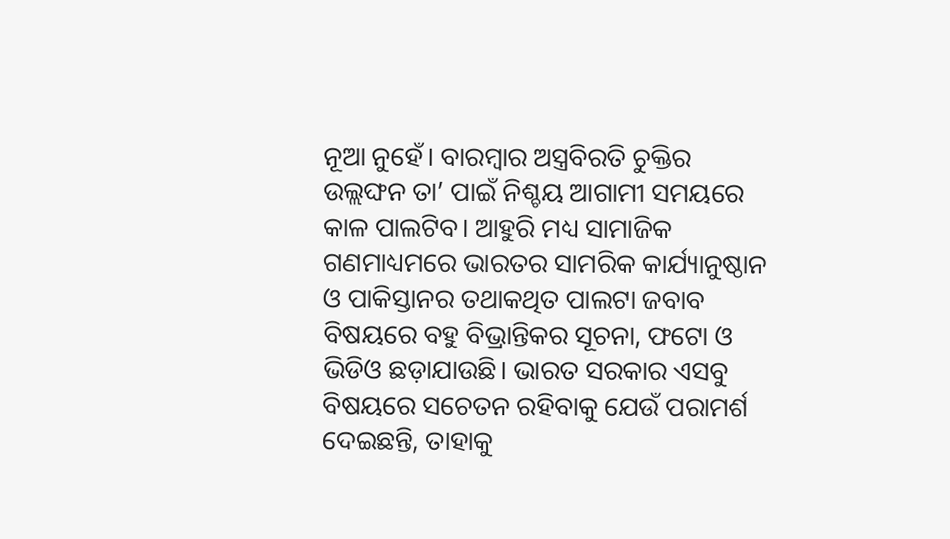ନୂଆ ନୁହେଁ। ବାରମ୍ବାର ଅସ୍ତ୍ରବିରତି ଚୁକ୍ତିର ଉଲ୍ଲଙ୍ଘନ ତା’ ପାଇଁ ନିଶ୍ଚୟ ଆଗାମୀ ସମୟରେ କାଳ ପାଲଟିବ। ଆହୁରି ମଧ୍ୟ ସାମାଜିକ ଗଣମାଧ୍ୟମରେ ଭାରତର ସାମରିକ କାର୍ଯ୍ୟାନୁଷ୍ଠାନ ଓ ପାକିସ୍ତାନର ତଥାକଥିତ ପାଲଟା ଜବାବ ବିଷୟରେ ବହୁ ବିଭ୍ରାନ୍ତିକର ସୂଚନା, ଫଟୋ ଓ ଭିଡିଓ ଛଡ଼ାଯାଉଛି। ଭାରତ ସରକାର ଏସବୁ ବିଷୟରେ ସଚେତନ ରହିବାକୁ ଯେଉଁ ପରାମର୍ଶ ଦେଇଛନ୍ତି, ତାହାକୁ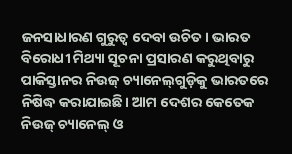ଜନସାଧାରଣ ଗୁରୁତ୍ବ ଦେବା ଉଚିତ। ଭାରତ ବିରୋଧୀ ମିଥ୍ୟା ସୂଚନା ପ୍ରସାରଣ କରୁଥିବାରୁ ପାକିସ୍ତାନର ନିଉଜ୍‌ ଚ୍ୟାନେଲ୍‌ଗୁଡ଼ିକୁ ଭାରତରେ ନିଷିଦ୍ଧ କରାଯାଇଛି। ଆମ ଦେଶର କେତେକ ନିଉଜ୍‌ ଚ୍ୟାନେଲ୍‌ ଓ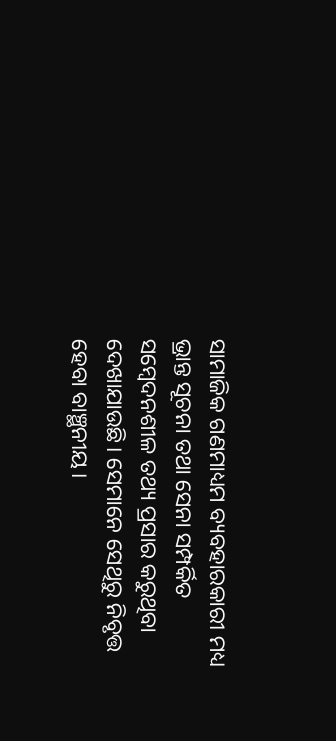ସାମାଜିକ ଗଣମାଧ୍ୟମ ବ୍ୟବହାରକାରୀ ମଧ୍ୟ ଭ୍ରାନ୍ତ ସୂଚନା ତଥା ସେନା ସମ୍ପର୍କିତ ସମ୍ବେଦନଶୀଳ ତଥ୍ୟ ପ୍ରସାର କରୁଥିବା ଦେଖାଯାଉଛି। ସେମାନେ ସେଥିରୁ ନିବୃତ୍ତ ହେବା ବାଞ୍ଛନୀୟ।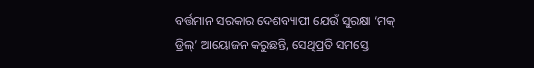ବର୍ତ୍ତମାନ ସରକାର ଦେଶବ୍ୟାପୀ ଯେଉଁ ସୁରକ୍ଷା ‘ମକ୍‌ ଡ୍ରିଲ୍‌’ ଆୟୋଜନ କରୁଛନ୍ତି, ସେଥିପ୍ରତି ସମସ୍ତେ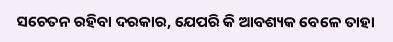ସଚେତନ ରହିବା ଦରକାର, ଯେପରି କି ଆବଶ୍ୟକ ବେଳେ ତାହା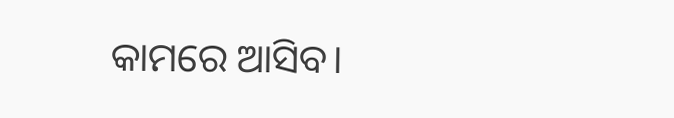କାମରେ ଆସିବ।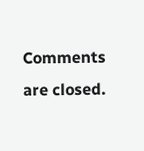Comments are closed.